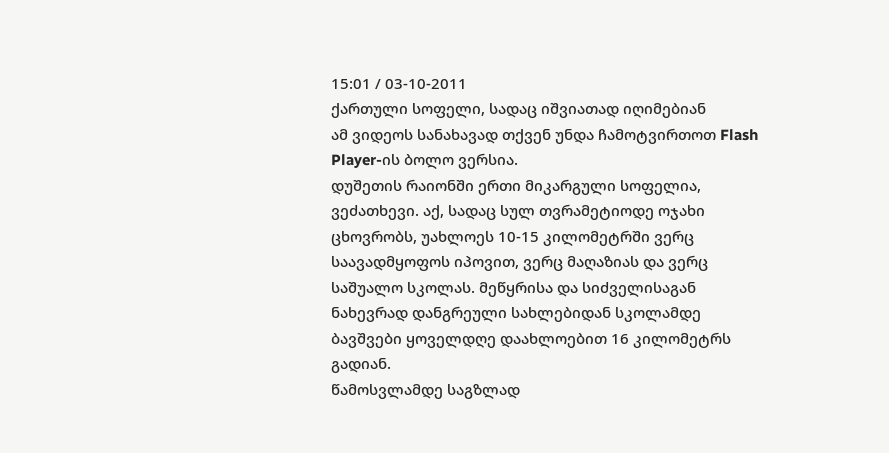15:01 / 03-10-2011
ქართული სოფელი, სადაც იშვიათად იღიმებიან
ამ ვიდეოს სანახავად თქვენ უნდა ჩამოტვირთოთ Flash Player-ის ბოლო ვერსია.
დუშეთის რაიონში ერთი მიკარგული სოფელია, ვეძათხევი. აქ, სადაც სულ თვრამეტიოდე ოჯახი ცხოვრობს, უახლოეს 10-15 კილომეტრში ვერც საავადმყოფოს იპოვით, ვერც მაღაზიას და ვერც საშუალო სკოლას. მეწყრისა და სიძველისაგან ნახევრად დანგრეული სახლებიდან სკოლამდე ბავშვები ყოველდღე დაახლოებით 16 კილომეტრს გადიან.
წამოსვლამდე საგზლად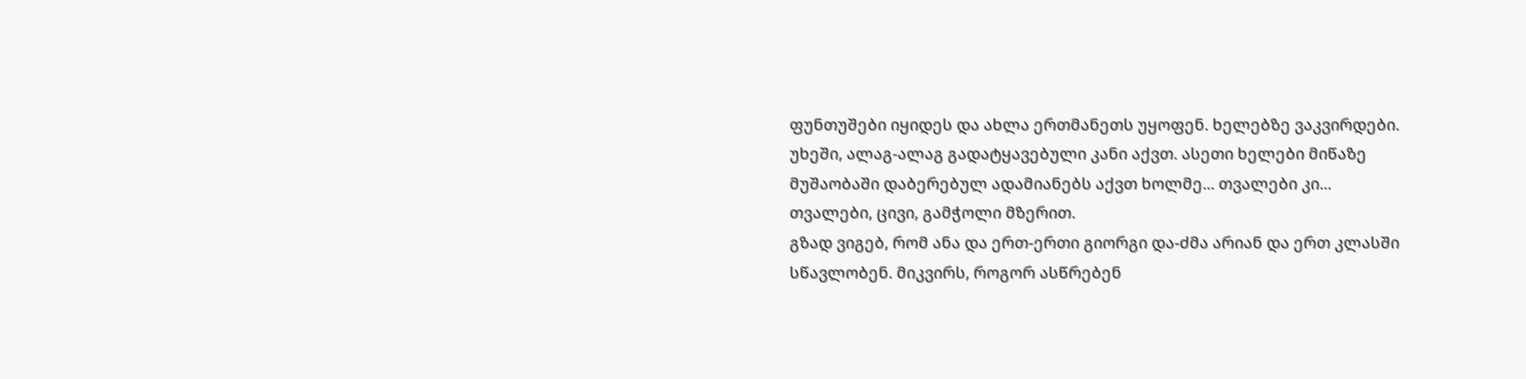ფუნთუშები იყიდეს და ახლა ერთმანეთს უყოფენ. ხელებზე ვაკვირდები. უხეში, ალაგ-ალაგ გადატყავებული კანი აქვთ. ასეთი ხელები მიწაზე მუშაობაში დაბერებულ ადამიანებს აქვთ ხოლმე... თვალები კი... თვალები, ცივი, გამჭოლი მზერით.
გზად ვიგებ, რომ ანა და ერთ-ერთი გიორგი და-ძმა არიან და ერთ კლასში სწავლობენ. მიკვირს, როგორ ასწრებენ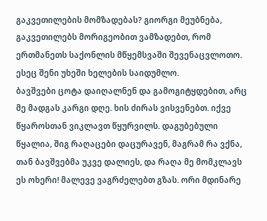გაკვეთილების მომზადებას? გიორგი მეუბნება, გაკვეთილებს მორიგეობით ვამზადებთ, რომ ერთმანეთს საქონლის მწყემსვაში შევენაცვლოთო. ესეც შენი უხეში ხელების საიდუმლო.
ბავშვები ცოტა დაიღალნენ და გამოგიტყდებით, არც მე მადგას კარგი დღე. ხის ძირას ვისვენებთ. იქვე წყაროსთან ვიკლავთ წყურვილს. დაგუბებული წყალია, შიგ რაღაცები დაცურავენ, მაგრამ რა ვქნა, თან ბავშვებმა უკვე დალიეს, და რაღა მე მომკლავს ეს ოხერი! მალევე ვაგრძელებთ გზას. ორი მდინარე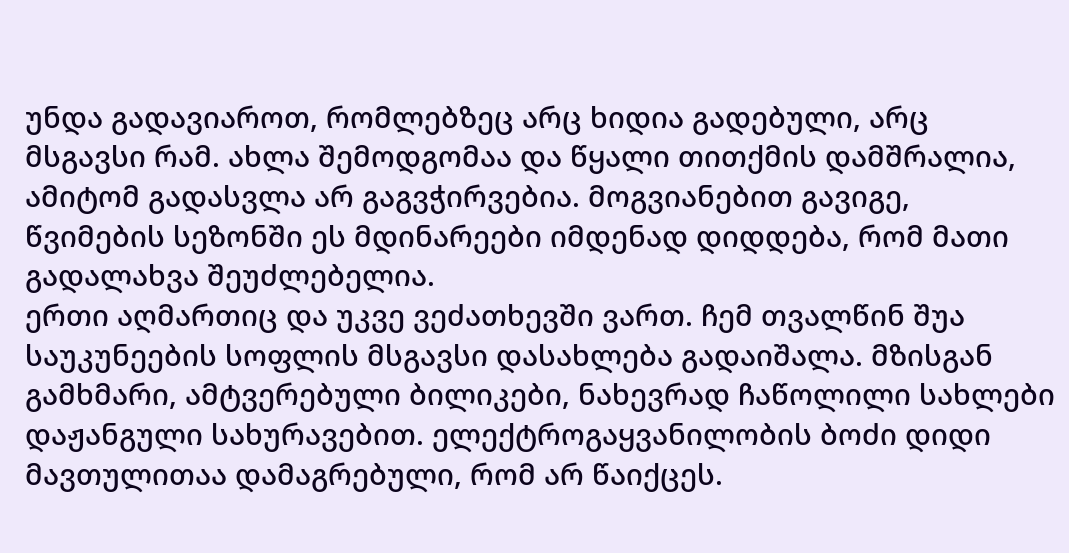უნდა გადავიაროთ, რომლებზეც არც ხიდია გადებული, არც მსგავსი რამ. ახლა შემოდგომაა და წყალი თითქმის დამშრალია, ამიტომ გადასვლა არ გაგვჭირვებია. მოგვიანებით გავიგე, წვიმების სეზონში ეს მდინარეები იმდენად დიდდება, რომ მათი გადალახვა შეუძლებელია.
ერთი აღმართიც და უკვე ვეძათხევში ვართ. ჩემ თვალწინ შუა საუკუნეების სოფლის მსგავსი დასახლება გადაიშალა. მზისგან გამხმარი, ამტვერებული ბილიკები, ნახევრად ჩაწოლილი სახლები დაჟანგული სახურავებით. ელექტროგაყვანილობის ბოძი დიდი მავთულითაა დამაგრებული, რომ არ წაიქცეს.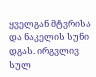ყველგან მტვრისა და ნაკელის სუნი დგას. ირგვლივ სულ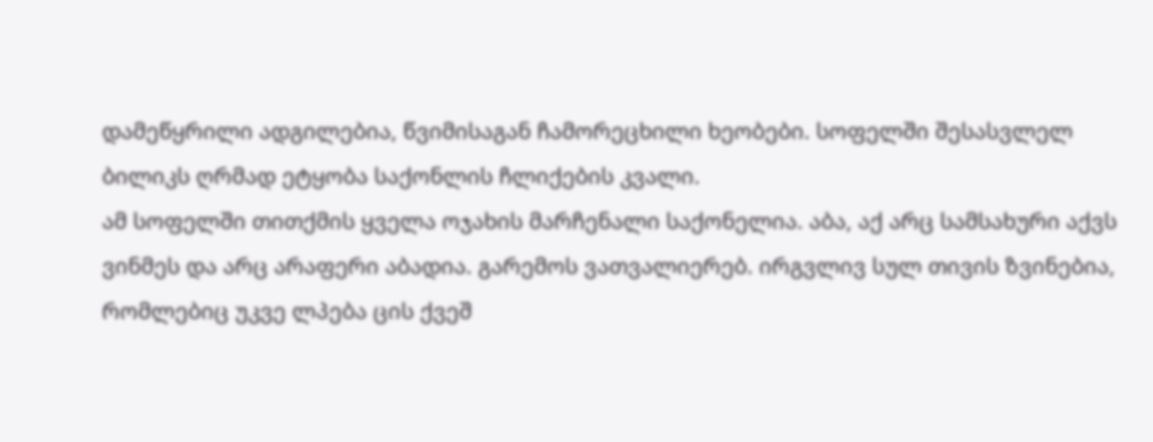დამეწყრილი ადგილებია, წვიმისაგან ჩამორეცხილი ხეობები. სოფელში შესასვლელ ბილიკს ღრმად ეტყობა საქონლის ჩლიქების კვალი.
ამ სოფელში თითქმის ყველა ოჯახის მარჩენალი საქონელია. აბა, აქ არც სამსახური აქვს ვინმეს და არც არაფერი აბადია. გარემოს ვათვალიერებ. ირგვლივ სულ თივის ზვინებია, რომლებიც უკვე ლპება ცის ქვეშ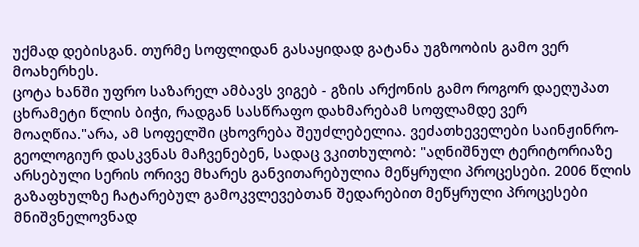უქმად დებისგან. თურმე სოფლიდან გასაყიდად გატანა უგზოობის გამო ვერ მოახერხეს.
ცოტა ხანში უფრო საზარელ ამბავს ვიგებ - გზის არქონის გამო როგორ დაეღუპათ ცხრამეტი წლის ბიჭი, რადგან სასწრაფო დახმარებამ სოფლამდე ვერ მოაღწია."არა, ამ სოფელში ცხოვრება შეუძლებელია. ვეძათხეველები საინჟინრო-გეოლოგიურ დასკვნას მაჩვენებენ, სადაც ვკითხულობ: "აღნიშნულ ტერიტორიაზე არსებული სერის ორივე მხარეს განვითარებულია მეწყრული პროცესები. 2006 წლის გაზაფხულზე ჩატარებულ გამოკვლევებთან შედარებით მეწყრული პროცესები მნიშვნელოვნად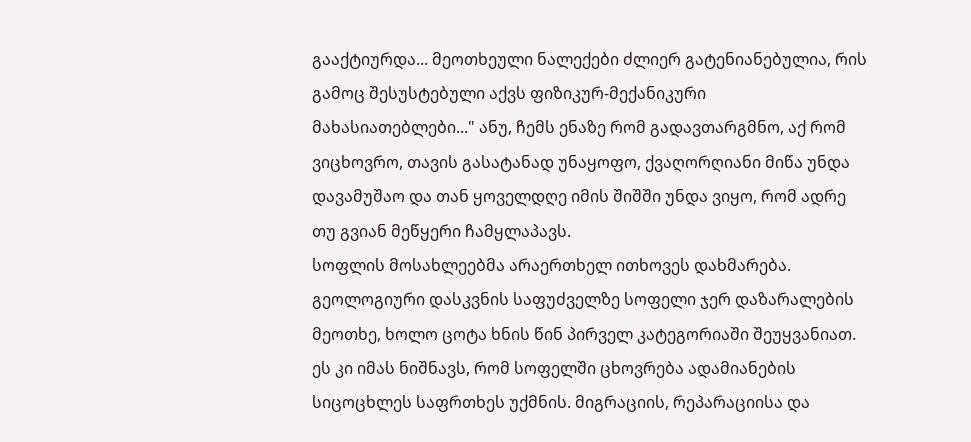გააქტიურდა... მეოთხეული ნალექები ძლიერ გატენიანებულია, რის გამოც შესუსტებული აქვს ფიზიკურ-მექანიკური მახასიათებლები..." ანუ, ჩემს ენაზე რომ გადავთარგმნო, აქ რომ ვიცხოვრო, თავის გასატანად უნაყოფო, ქვაღორღიანი მიწა უნდა დავამუშაო და თან ყოველდღე იმის შიშში უნდა ვიყო, რომ ადრე თუ გვიან მეწყერი ჩამყლაპავს.
სოფლის მოსახლეებმა არაერთხელ ითხოვეს დახმარება. გეოლოგიური დასკვნის საფუძველზე სოფელი ჯერ დაზარალების მეოთხე, ხოლო ცოტა ხნის წინ პირველ კატეგორიაში შეუყვანიათ. ეს კი იმას ნიშნავს, რომ სოფელში ცხოვრება ადამიანების სიცოცხლეს საფრთხეს უქმნის. მიგრაციის, რეპარაციისა და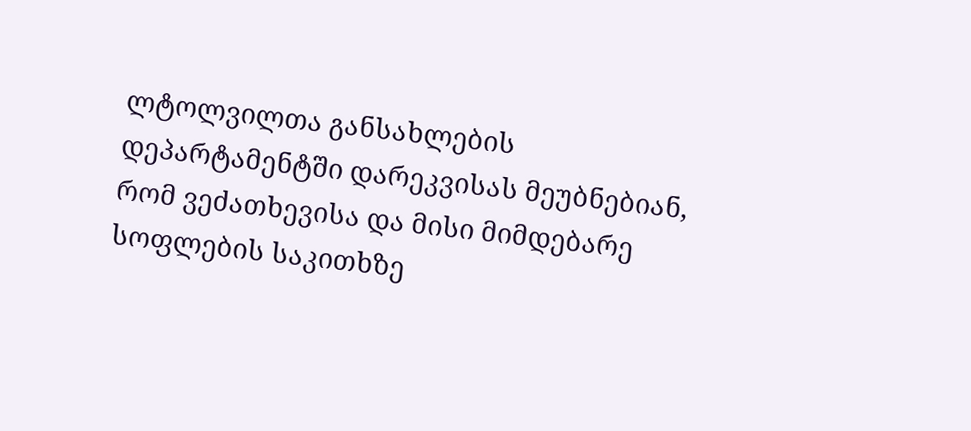ლტოლვილთა განსახლების დეპარტამენტში დარეკვისას მეუბნებიან, რომ ვეძათხევისა და მისი მიმდებარე სოფლების საკითხზე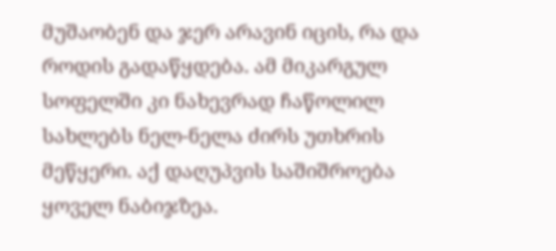მუშაობენ და ჯერ არავინ იცის, რა და როდის გადაწყდება. ამ მიკარგულ სოფელში კი ნახევრად ჩაწოლილ სახლებს ნელ-ნელა ძირს უთხრის მეწყერი. აქ დაღუპვის საშიშროება ყოველ ნაბიჯზეა.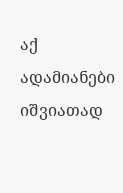აქ ადამიანები იშვიათად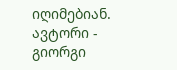იღიმებიან.
ავტორი - გიორგი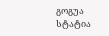გოგუა
სტატია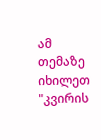ამ თემაზე იხილეთ "კვირის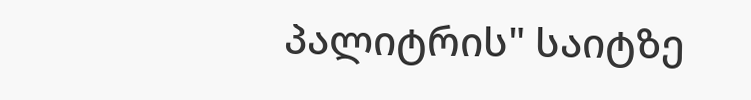პალიტრის" საიტზე